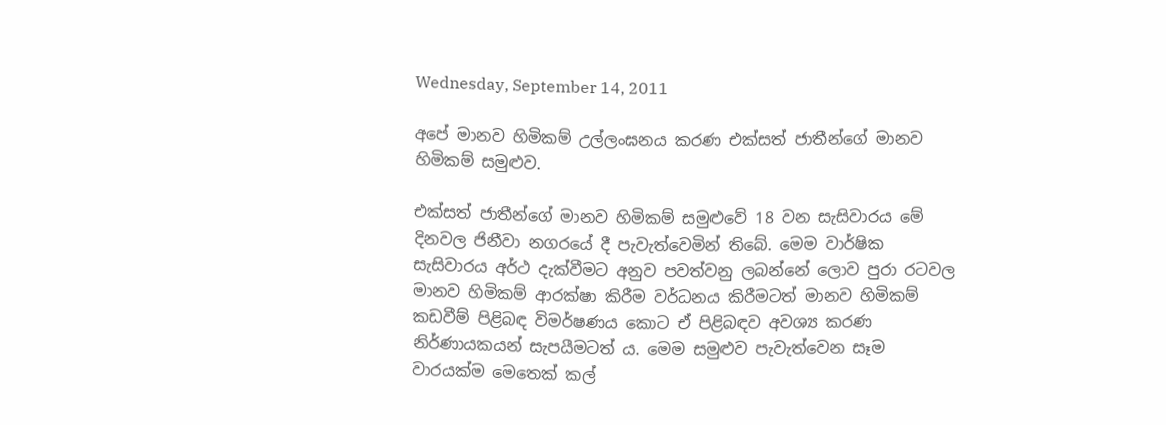Wednesday, September 14, 2011

අපේ මානව හිමිකම් උල්ලංඝනය කරණ එක්සත් ජාතීන්ගේ මානව හිමිකම් සමුළුව.

එක්සත් ජාතීන්ගේ මානව හිමිකම් සමුළුවේ 18 වන සැසිවාරය මේ දිනවල ජිනීවා නගරයේ දී පැවැත්වෙමින් තිබේ. මෙම වාර්ෂික සැසිවාරය අර්ථ දැක්වීමට අනුව පවත්වනු ලබන්නේ ලොව පුරා රටවල මානව හිමිකම් ආරක්ෂා කිරීම වර්ධනය කිරීමටත් මානව හිමිකම් කඩවීම් පිළිබඳ විමර්ෂණය කොට ඒ පිළිබඳව අවශ්‍ය කරණ නිර්ණායකයන් සැපයීමටත් ය. මෙම සමුළුව පැවැත්වෙන සෑම වාරයක්ම මෙතෙක් කල්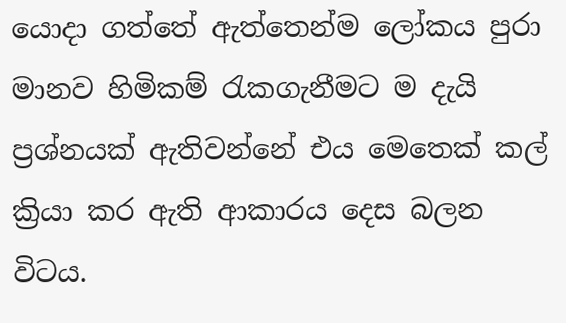යොදා ගත්තේ ඇත්තෙන්ම ලෝකය පුරා මානව හිමිකම් රැකගැනීමට ම දැයි ප්‍රශ්නයක් ඇතිවන්නේ එය මෙතෙක් කල් ක්‍රියා කර ඇති ආකාරය දෙස බලන විටය.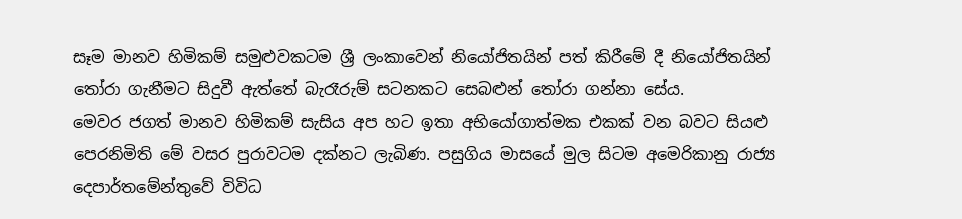සෑම මානව හිමිකම් සමුළුවකටම ශ්‍රී ලංකාවෙන් නියෝජිතයින් පත් කිරීමේ දී නියෝජිතයින් තෝරා ගැනීමට සිදුවී ඇත්තේ බැරෑරුම් සටනකට සෙබළුන් තෝරා ගන්නා සේය.
මෙවර ජගත් මානව හිමිකම් සැසිය අප හට ඉතා අභියෝගාත්මක එකක් වන බවට සියළු පෙරනිමිති මේ වසර පුරාවටම දක්නට ලැබිණ. පසුගිය මාසයේ මුල සිටම අමෙරිකානු රාජ්‍ය දෙපාර්තමේන්තුවේ විවිධ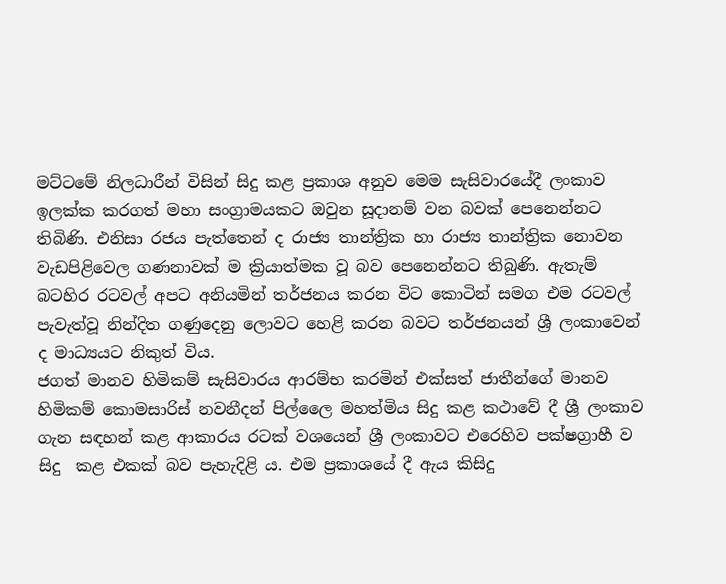මට්ටමේ නිලධාරීන් විසින් සිදු කළ ප්‍රකාශ අනුව මෙම සැසිවාරයේදී ලංකාව ඉලක්ක කරගත් මහා සංග්‍රාමයකට ඔවුන සූදානම් වන බවක් පෙනෙන්නට තිබිණි. එනිසා රජය පැත්තෙන් ද රාජ්‍ය තාන්ත්‍රික හා රාජ්‍ය තාන්ත්‍රික නොවන වැඩපිළිවෙල ගණනාවක් ම ක්‍රියාත්මක වූ බව පෙනෙන්නට තිබුණි. ඇතැම් බටහිර රටවල් අපට අනියමින් තර්ජනය කරන විට කොටින් සමග එම රටවල් පැවැත්වූ නින්දිත ගණුදෙනු ලොවට හෙළි කරන බවට තර්ජනයන් ශ්‍රී ලංකාවෙන් ද මාධ්‍යයට නිකුත් විය.
ජගත් මානව හිමිකම් සැසිවාරය ආරම්භ කරමින් එක්සත් ජාතීන්ගේ මානව හිමිකම් කොමසාරිස් නවනීදන් පිල්ලෛ මහත්මිය සිදු කළ කථාවේ දී ශ්‍රී ලංකාව ගැන සඳහන් කළ ආකාරය රටක් වශයෙන් ශ්‍රී ලංකාවට එරෙහිව පක්ෂග්‍රාහී ව සිදු  කළ එකක් බව පැහැදිළි ය. එම ප්‍රකාශයේ දී ඇය කිසිදු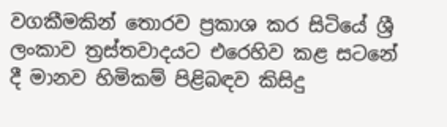වගකීමකින් තොරව ප්‍රකාශ කර සිටියේ ශ්‍රී ලංකාව ත්‍රස්තවාදයට එරෙහිව කළ සටනේ දී මානව හිමිකම් පිළිබඳව කිසිදු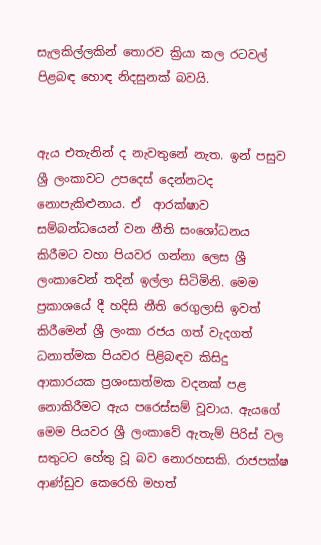සැලකිල්ලකින් තොරව ක්‍රියා කල රටවල් පිළබඳ හොඳ නිදසුනක් බවයි.


ඇය එතැනින් ද නැවතුනේ නැත. ඉන් පසුව ශ්‍රී ලංකාවට උපදෙස් දෙන්නටද නොපැකිළුනාය. ඒ  ආරක්ෂාව සම්බන්ධයෙන් වන නීති සංශෝධනය කිරීමට වහා පියවර ගන්නා ලෙස ශ්‍රී ලංකාවෙන් තදින් ඉල්ලා සිටිමිනි. මෙම ප්‍රකාශයේ දී හදිසි නීති රෙගුලාසි ඉවත් කිරීමෙන් ශ්‍රී ලංකා රජය ගත් වැදගත් ධනාත්මක පියවර පිළිබඳව කිසිදු ආකාරයක ප්‍රශංසාත්මක වදනක් පළ නොකිරීමට ඇය පරෙස්සම් වූවාය. ඇයගේ මෙම පියවර ශ්‍රී ලංකාවේ ඇතැම් පිරිස් වල සතුටට හේතු වූ බව නොරහසකි. රාජපක්ෂ ආණ්ඩුව කෙරෙහි මහත්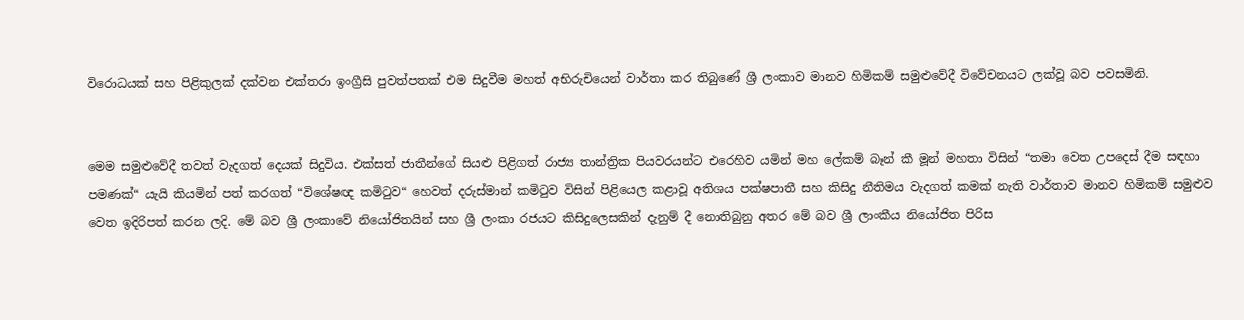විරොධයක් සහ පිළිකුලක් දක්වන එක්තරා ඉංග්‍රීසි පුවත්පතක් එම සිදුවීම මහත් අභිරුචියෙන් වාර්තා කර තිබුණේ ශ්‍රී ලංකාව මානව හිමිකම් සමුළුවේදී විවේචනයට ලක්වූ බව පවසමිනි.


මෙම සමුළුවේදී තවත් වැදගත් දෙයක් සිදුවිය. එක්සත් ජාතීන්ගේ සියළු පිළිගත් රාජ්‍ය තාන්ත්‍රික පියවරයන්ට එරෙහිව යමින් මහ ලේකම් බෑන් කී මූන් මහතා විසින් “තමා වෙත උපදෙස් දීම සඳහා පමණක්“ යැයි කියමින් පත් කරගත් “විශේෂඥ කමිටුව“ හෙවත් දරුස්මාන් කමිටුව විසින් පිළියෙල කළාවූ අතිශය පක්ෂපාතී සහ කිසිදු නීතිමය වැදගත් කමක් නැති වාර්තාව මානව හිමිකම් සමුළුව වෙත ඉදිරිපත් කරන ලදි. මේ බව ශ්‍රී ලංකාවේ නියෝජිතයින් සහ ශ්‍රී ලංකා රජයට කිසිදුලෙසකින් දැනුම් දී නොතිබුනු අතර මේ බව ශ්‍රී ලාංකීය නියෝජිත පිරිස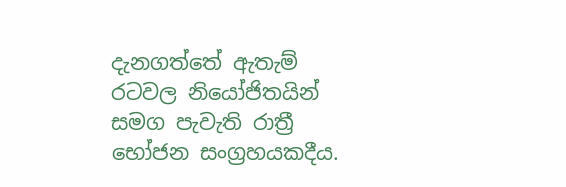දැනගත්තේ ඇතැම් රටවල නියෝජිතයින් සමග පැවැති රාත්‍රී භෝජන සංග්‍රහයකදීය.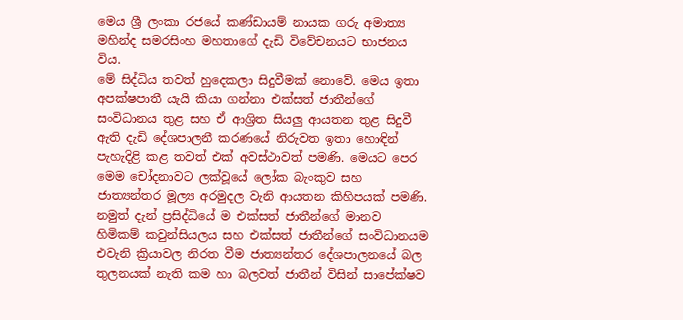මෙය ශ්‍රී ලංකා රජයේ කණ්ඩායම් නායක ගරු අමාත්‍ය මහින්ද සමරසිංහ මහතාගේ දැඩි විවේචනයට භාජනය විය.
මේ සිද්ධිය තවත් හුදෙකලා සිදුවීමක් නොවේ. මෙය ඉතා අපක්ෂපාතී යැයි කියා ගන්නා එක්සත් ජාතීන්ගේ සංවිධානය තුළ සහ ඒ ආශ්‍රිත සියලු ආයතන තුළ සිදුවී ඇති දැඩි දේශපාලනී කරණයේ නිරුවත ඉතා හොඳින් පැහැදිළි කළ තවත් එක් අවස්ථාවත් පමණි. මෙයට පෙර මෙම චෝදනාවට ලක්වූයේ ලෝක බැංකුව සහ ජාත්‍යන්තර මූල්‍ය අරමුදල වැනි ආයතන කිහිපයක් පමණි. නමුත් දැන් ප්‍රසිද්ධියේ ම එක්සත් ජාතීන්ගේ මානව හිමිකම් කවුන්සියලය සහ එක්සත් ජාතීන්ගේ සංවිධානයම එවැනි ක්‍රියාවල නිරත වීම ජාත්‍යන්තර දේශපාලනයේ බල තුලනයක් නැති කම හා බලවත් ජාතීන් විසින් සාපේක්ෂව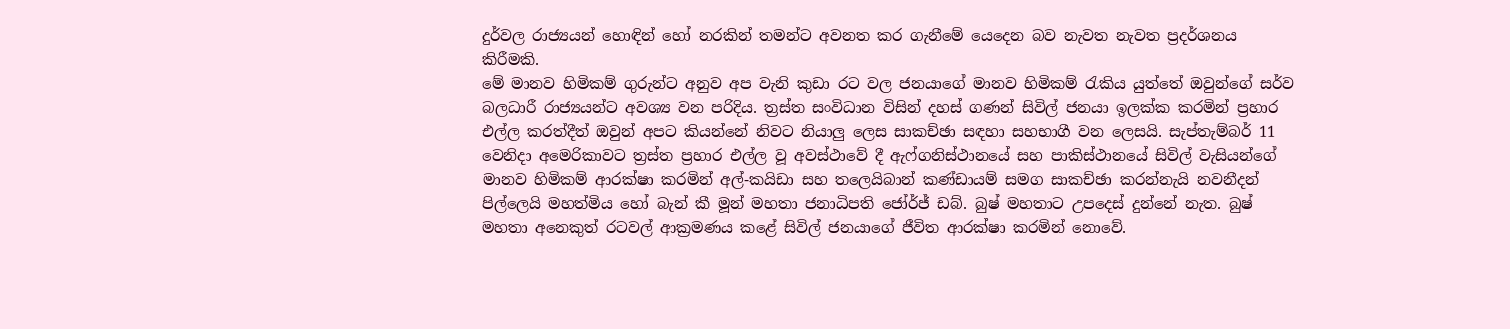දුර්වල රාජ්‍යයන් හොඳින් හෝ නරකින් තමන්ට අවනත කර ගැනීමේ යෙදෙන බව නැවත නැවත ප්‍රදර්ශනය කිරීමකි.
මේ මානව හිමිකම් ගුරුන්ට අනුව අප වැනි කුඩා රට වල ජනයාගේ මානව හිමිකම් රැකිය යුත්තේ ඔවුන්ගේ සර්ව බලධාරී රාජ්‍යයන්ට අවශ්‍ය වන පරිදිය. ත්‍රස්ත සංවිධාන විසින් දහස් ගණන් සිවිල් ජනයා ඉලක්ක කරමින් ප්‍රහාර එල්ල කරත්දීත් ඔවුන් අපට කියන්නේ නිවට නියාලු ලෙස සාකච්ඡා සඳහා සහභාගී වන ලෙසයි. සැප්තැම්බර් 11 වෙනිදා අමෙරිකාවට ත්‍රස්ත ප්‍රහාර එල්ල වූ අවස්ථාවේ දී ඇෆ්ගනිස්ථානයේ සහ පාකිස්ථානයේ සිවිල් වැසියන්ගේ මානව හිමිකම් ආරක්ෂා කරමින් අල්-කයිඩා සහ තලෙයිබාන් කණ්ඩායම් සමග සාකච්ඡා කරන්නැයි නවනීදන් පිල්ලෙයි මහත්මිය හෝ බැන් කී මූන් මහතා ජනාධිපති ජෝර්ජ් ඩබ්. බුෂ් මහතාට උපදෙස් දුන්නේ නැත. බුෂ් මහතා අනෙකුත් රටවල් ආක්‍රමණය කළේ සිවිල් ජනයාගේ ජීවිත ආරක්ෂා කරමින් නොවේ.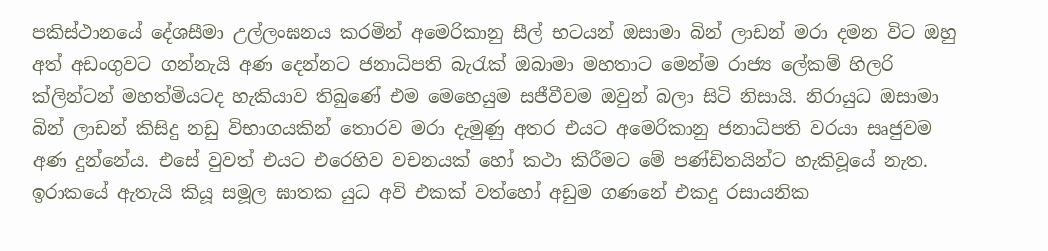පකිස්ථානයේ දේශසීමා උල්ලංඝනය කරමින් අමෙරිකානු සීල් භටයන් ඔසාමා බින් ලාඩන් මරා දමන විට ඔහු අත් අඩංගුවට ගන්නැයි අණ දෙන්නට ජනාධිපති බැරැක් ඔබාමා මහතාට මෙන්ම රාජ්‍ය ලේකම් හිලරි ක්ලින්ටන් මහත්මියටද හැකියාව තිබුණේ එම මෙහෙයුම සජීවීවම ඔවුන් බලා සිටි නිසායි. නිරායුධ ඔසාමා බින් ලාඩන් කිසිදු නඩු විභාගයකින් තොරව මරා දැමුණු අතර එයට අමෙරිකානු ජනාධිපති වරයා සෘජුවම අණ දුන්නේය. එසේ වුවත් එයට එරෙහිව වචනයක් හෝ කථා කිරීමට මේ පණ්ඩිතයින්ට හැකිවූයේ නැත.
ඉරාකයේ ඇතැයි කියූ සමූල ඝාතක යුධ අවි එකක් වත්හෝ අඩුම ගණනේ එකදු රසායනික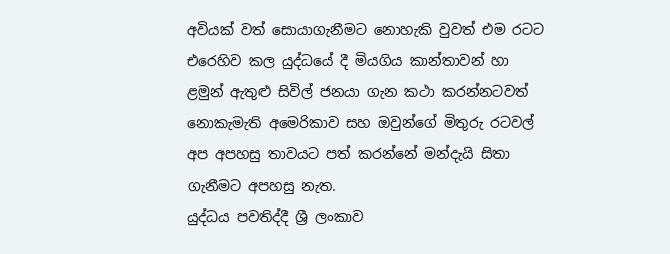අවියක් වත් සොයාගැනීමට නොහැකි වුවත් එම රටට එරෙහිව කල යුද්ධයේ දී මියගිය කාන්තාවන් හා ළමුන් ඇතුළු සිවිල් ජනයා ගැන කථා කරන්නටවත් නොකැමැති අමෙරිකාව සහ ඔවුන්ගේ මිතුරු රටවල් අප අපහසු තාවයට පත් කරන්නේ මන්දැයි සිතා ගැනීමට අපහසු නැත.
යුද්ධය පවතිද්දී ශ්‍රී ලංකාව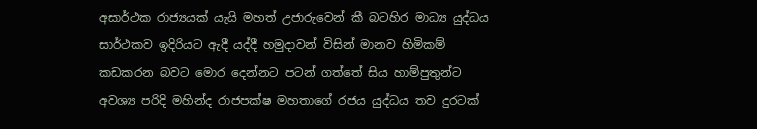අසාර්ථක රාජ්‍යයක් යැයි මහත් උජාරුවෙන් කී බටහිර මාධ්‍ය යුද්ධය සාර්ථකව ඉදිරියට ඇදී යද්දී හමුදාවන් විසින් මානව හිමිකම් කඩකරන බවට මොර දෙන්නට පටන් ගත්තේ සිය හාම්පුතුන්ට අවශ්‍ය පරිදි මහින්ද රාජපක්ෂ මහතාගේ රජය යුද්ධය තව දුරටක්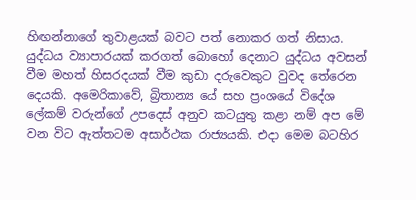හිඟන්නාගේ තුවාළයක් බවට පත් නොකර ගත් නිසාය. යුද්ධය ව්‍යාපාරයක් කරගත් බොහෝ දෙනාට යුද්ධය අවසන් වීම මහත් හිසරදයක් වීම කුඩා දරුවෙකුට වුවද තේරෙන දෙයකි. අමෙරිකාවේ, බ්‍රිතාන්‍ය යේ සහ ප්‍රංශයේ විදේශ ලේකම් වරුන්ගේ උපදෙස් අනුව කටයුතු කළා නම් අප මේ වන විට ඇත්තටම අසාර්ථක රාජ්‍යයකි. එදා මෙම බටහිර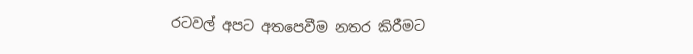රටවල් අපට අතපෙවීම නතර කිරීමට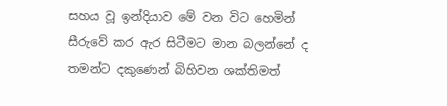සහය වූ ඉන්දියාව මේ වන විට හෙමින් සීරුවේ කර ඇර සිටීමට මාන බලන්නේ ද තමන්ට දකුණෙන් බිහිවන ශක්තිමත්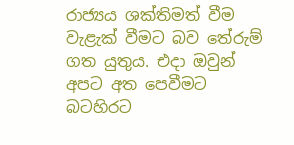රාජ්‍යය ශක්තිමත් වීම වැළැක් වීමට බව තේරුම් ගත යුතුය. එදා ඔවුන් අපට අත පෙවීමට බටහිරට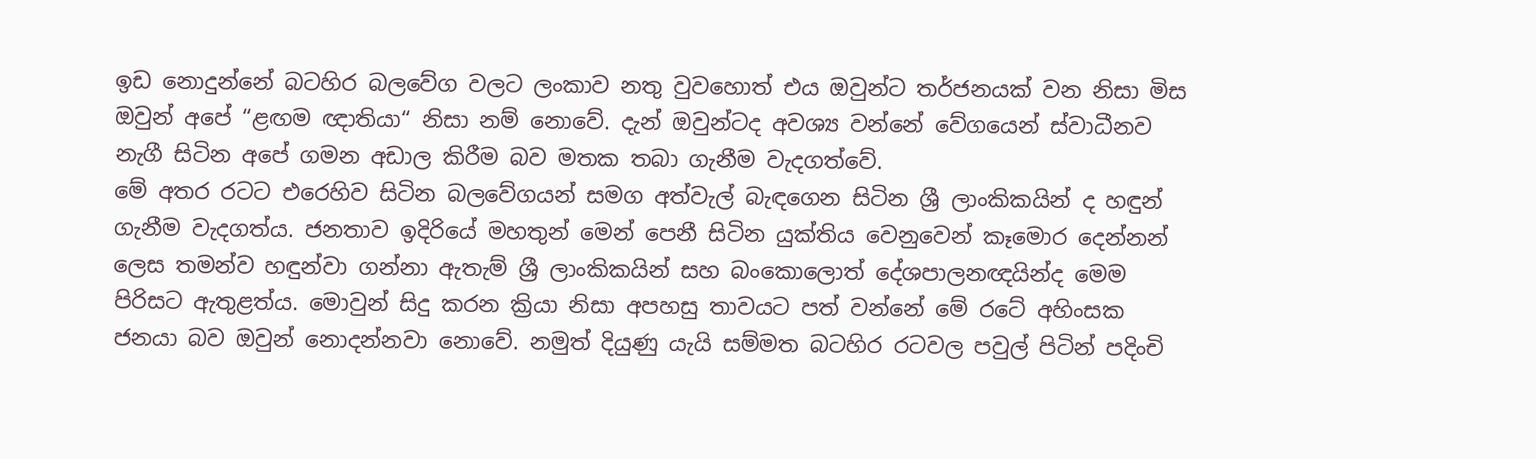ඉඩ නොදුන්නේ බටහිර බලවේග වලට ලංකාව නතු වුවහොත් එය ඔවුන්ට තර්ජනයක් වන නිසා මිස ඔවුන් අපේ “ළඟම ඥාතියා“ නිසා නම් නොවේ. දැන් ඔවුන්ටද අවශ්‍ය වන්නේ වේගයෙන් ස්වාධීනව නැගී සිටින අපේ ගමන අඩාල කිරීම බව මතක තබා ගැනීම වැදගත්වේ.
මේ අතර රටට එරෙහිව සිටින බලවේගයන් සමග අත්වැල් බැඳගෙන සිටින ශ්‍රී ලාංකිකයින් ද හඳුන් ගැනීම වැදගත්ය. ජනතාව ඉදිරියේ මහතුන් මෙන් පෙනී සිටින යුක්තිය වෙනුවෙන් කෑමොර දෙන්නන් ලෙස තමන්ව හඳුන්වා ගන්නා ඇතැම් ශ්‍රී ලාංකිකයින් සහ බංකොලොත් දේශපාලනඥයින්ද මෙම පිරිසට ඇතුළත්ය. මොවුන් සිදු කරන ක්‍රියා නිසා අපහසු තාවයට පත් වන්නේ මේ රටේ අහිංසක ජනයා බව ඔවුන් නොදන්නවා නොවේ. නමුත් දියුණු යැයි සම්මත බටහිර රටවල පවුල් පිටින් පදිංචි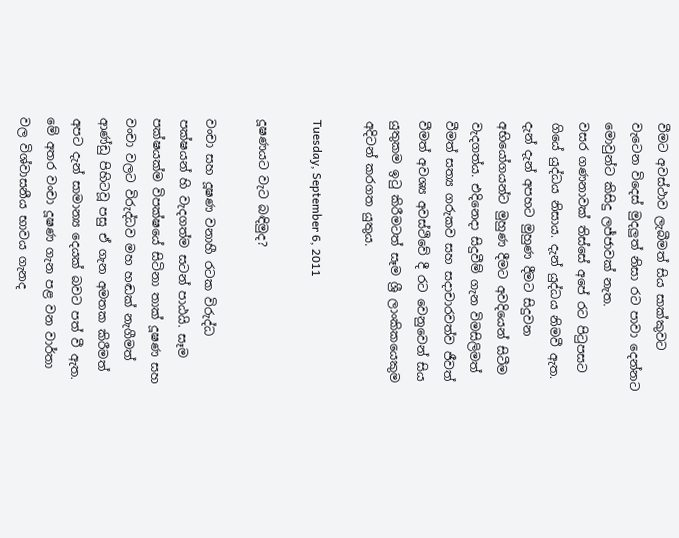වීමට අවස්ථාව ලැබීමත් සිය සාක්කුවට වැටෙන විදෙස් මුදලුත් නිසා රට පාවා දෙන්නට මොවුන්ට කිසිදු ලජ්ජාවක් නැත.
වසර ගණනාවක් තිස්සේ අපේ රට පිටුපසට ගියේ යුද්ධය නිසාය. දැන් යුද්ධය නිමවී ඇත. දැන් දැන් අපහට මුහුණ දීමට සිදුවන අභියෝගයන්ට මුහුණ දීමට අවදියෙන් සිටීම වැදගත්ය. එදිනෙදා සිදුවීම් ගැන විමසිලිමත් වීමත් සත්‍ය ගරුකව සහ සදාචාරවත්ව ජීවත් වීමත් අවශ්‍ය අවස්ථිවේ දී රට වෙනුවෙන් සිය යුතුකම ඉටු කිරීමටත් සෑම ශ්‍රී ලාංකිකයෙකුම අදිටන් කරගත යුතුය.

Tuesday, September 6, 2011

දූෂණයට වැට බඳිමුද?

වංචා සහ දූෂණ වනාහී රටක විරුද්ධ පක්ෂයන් හි වැදගත්ම සටන් පාඨයි. සෑම පක්ෂයක්ම විපක්ෂයේ සිටිනා තාක් දූෂණ සහ වංචා වලට විරුද්ධව මහ හඬක් නැගීමත් ආණ්ඩු පිහිටවූ පසු ඒ ගැන අමතක කිරීමත් අපට දැන් සාමාන්‍ය දෙයක් බවට පත් වී ඇත. මේ අතර වංචා දූෂණ ගැන පළ වන වාර්තා වල විශ්වාසනීය භාවය ගැනද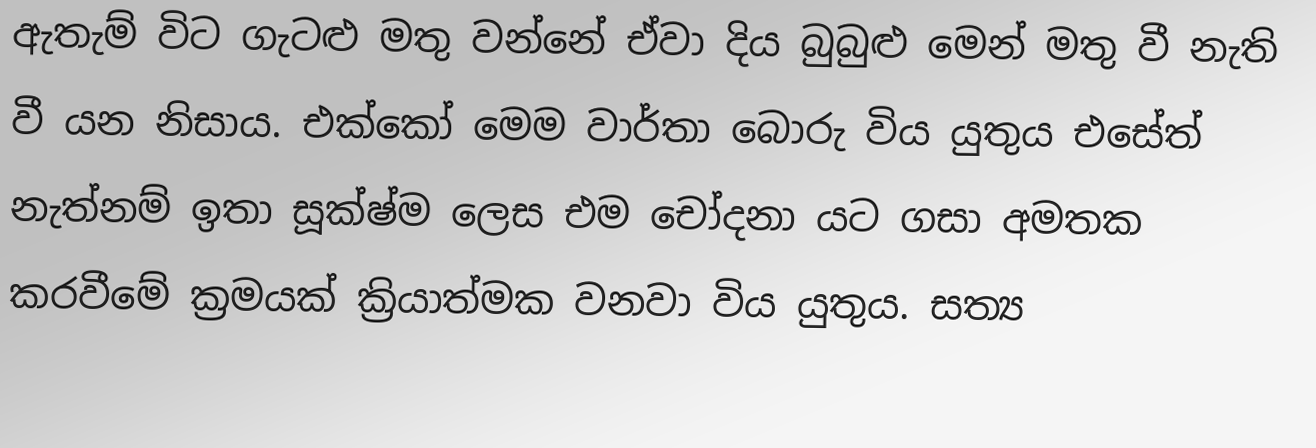ඇතැම් විට ගැටළු මතු වන්නේ ඒවා දිය බුබුළු මෙන් මතු වී නැති වී යන නිසාය. එක්කෝ මෙම වාර්තා බොරු විය යුතුය එසේත් නැත්නම් ඉතා සූක්ෂ්ම ලෙස එම චෝදනා යට ගසා අමතක කරවීමේ ක්‍රමයක් ක්‍රියාත්මක වනවා විය යුතුය. සත්‍ය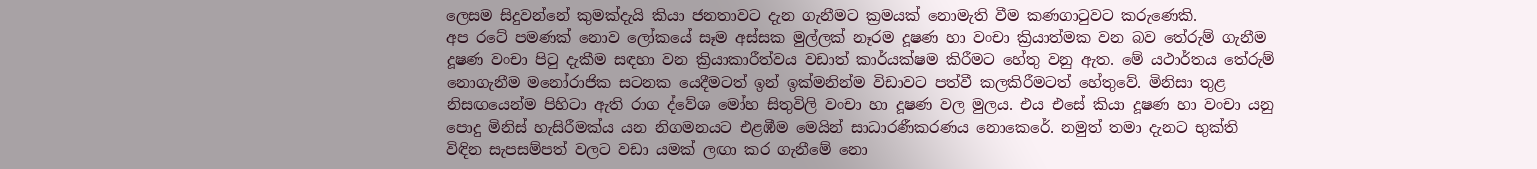ලෙසම සිදුවන්නේ කුමක්දැයි කියා ජනතාවට දැන ගැනීමට ක්‍රමයක් නොමැති වීම කණගාටුවට කරුණෙකි.
අප රටේ පමණක් නොව ලෝකයේ සෑම අස්සක මුල්ලක් නෑරම දූෂණ හා වංචා ක්‍රියාත්මක වන බව තේරුම් ගැනීම දූෂණ වංචා පිටු දැකීම සඳහා වන ක්‍රියාකාරීත්වය වඩාත් කාර්යක්ෂම කිරීමට හේතු වනු ඇත. මේ යථාර්තය තේරුම් නොගැනීම මනෝරාජික සටනක යෙදීමටත් ඉන් ඉක්මනින්ම විඩාවට පත්වී කලකිරීමටත් හේතුවේ. මිනිසා තුළ නිසඟයෙන්ම පිහිටා ඇති රාග ද්වේශ මෝහ සිතුවිලි වංචා හා දූෂණ වල මුලය. එය එසේ කියා දූෂණ හා වංචා යනු පොදු මිනිස් හැසිරීමක්ය යන නිගමනයට එළඹීම මෙයින් සාධාරණීකරණය නොකෙරේ. නමුත් තමා දැනට භුක්ති විඳින සැපසම්පත් වලට වඩා යමක් ලඟා කර ගැනීමේ නො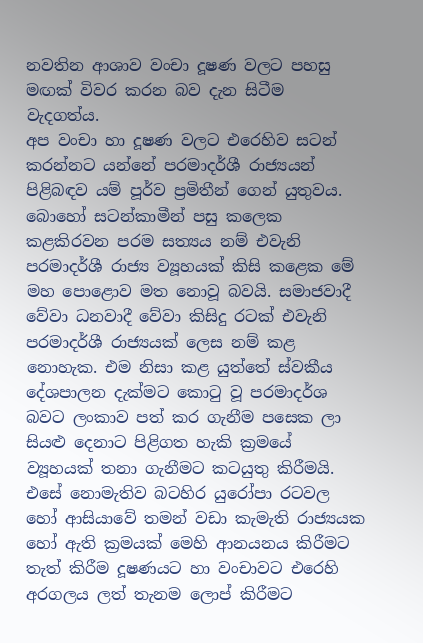නවතින ආශාව වංචා දූෂණ වලට පහසු මඟක් විවර කරන බව දැන සිටීම වැදගත්ය.
අප වංචා හා දූෂණ වලට එරෙහිව සටන් කරන්නට යන්නේ පරමාදර්ශී රාජ්‍යයන් පිළිබඳව යම් පූර්ව ප්‍රමිතීන් ගෙන් යුතුවය. බොහෝ සටන්කාමීන් පසු කලෙක කළකිරවන පරම සත්‍යය නම් එවැනි පරමාදර්ශී රාජ්‍ය ව්‍යූහයක් කිසි කළෙක මේ මහ පොළොව මත නොවූ බවයි. සමාජවාදී වේවා ධනවාදී වේවා කිසිදු රටක් එවැනි පරමාදර්ශී රාජ්‍යයක් ලෙස නම් කළ නොහැක. එම නිසා කළ යුත්තේ ස්වකීය දේශපාලන දැක්මට කොටු වූ පරමාදර්ශ බවට ලංකාව පත් කර ගැනීම පසෙක ලා සියළු දෙනාට පිළිගත හැකි ක්‍රමයේ ව්‍යූහයක් තනා ගැනීමට කටයුතු කිරීමයි. එසේ නොමැතිව බටහිර යුරෝපා රටවල හෝ ආසියාවේ තමන් වඩා කැමැති රාජ්‍යයක හෝ ඇති ක්‍රමයක් මෙහි ආනයනය කිරීමට තැත් කිරීම දූෂණයට හා වංචාවට එරෙහි අරගලය ලත් තැනම ලොප් කිරීමට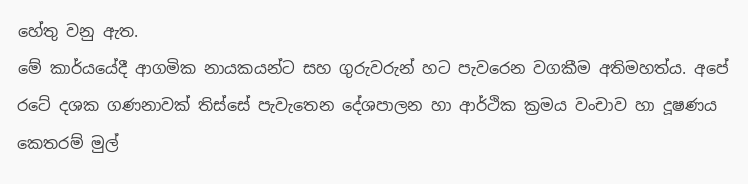හේතු වනු ඇත.
මේ කාර්යයේදී ආගමික නායකයන්ට සහ ගුරුවරුන් හට පැවරෙන වගකීම අතිමහත්ය. අපේ රටේ දශක ගණනාවක් තිස්සේ පැවැතෙන දේශපාලන හා ආර්ථික ක්‍රමය වංචාව හා දූෂණය කෙතරම් මුල්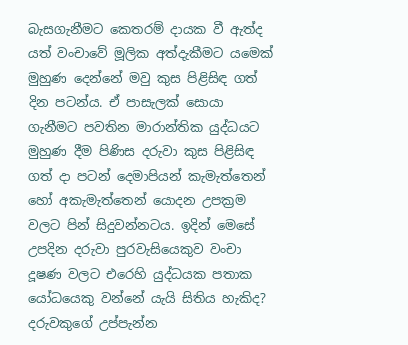බැසගැනීමට කෙතරම් දායක වී ඇත්ද යත් වංචාවේ මූලික අත්දැකීමට යමෙක් මුහුණ දෙන්නේ මවු කුස පිළිසිඳ ගත් දින පටන්ය. ඒ පාසැලක් සොයා ගැනීමට පවතින මාරාන්තික යුද්ධයට මුහුණ දීම පිණිස දරුවා කුස පිළිසිඳ ගත් දා පටන් දෙමාපියන් කැමැත්තෙන් හෝ අකැමැත්තෙන් යොදන උපක්‍රම වලට පින් සිදුවන්නටය. ඉදින් මෙසේ උපදින දරුවා පුරවැසියෙකුව වංචා දූෂණ වලට එරෙහි යුද්ධයක පතාක යෝධයෙකු වන්නේ යැයි සිතිය හැකිද?
දරුවකුගේ උප්පැන්න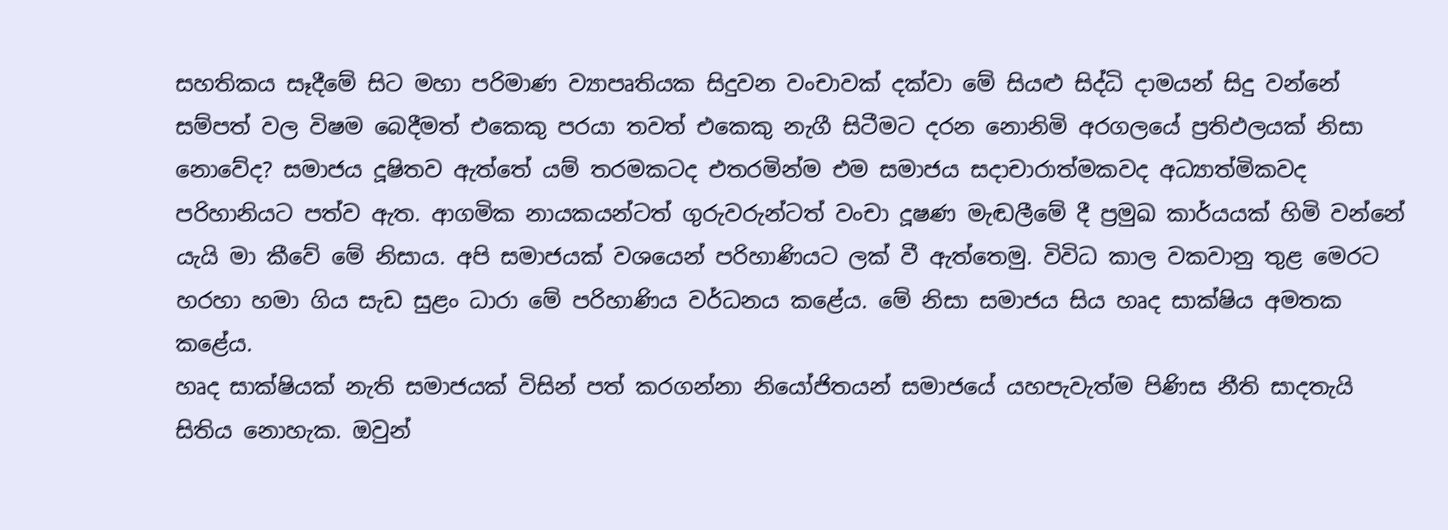සහතිකය සෑදීමේ සිට මහා පරිමාණ ව්‍යාපෘතියක සිදුවන වංචාවක් දක්වා මේ සියළු සිද්ධි දාමයන් සිදු වන්නේ සම්පත් වල විෂම බෙදීමත් එකෙකු පරයා තවත් එකෙකු නැගී සිටීමට දරන නොනිමි අරගලයේ ප්‍රතිඵලයක් නිසා නොවේද? සමාජය දූෂිතව ඇත්තේ යම් තරමකටද එතරමින්ම එම සමාජය සදාචාරාත්මකවද අධ්‍යාත්මිකවද පරිහානියට පත්ව ඇත. ආගමික නායකයන්ටත් ගුරුවරුන්ටත් වංචා දූෂණ මැඬලීමේ දී ප්‍රමුඛ කාර්යයක් හිමි වන්නේ යැයි මා කීවේ මේ නිසාය. අපි සමාජයක් වශයෙන් පරිහාණියට ලක් වී ඇත්තෙමු. විවිධ කාල වකවානු තුළ මෙරට හරහා හමා ගිය සැඩ සුළං ධාරා මේ පරිහාණිය වර්ධනය කළේය. මේ නිසා සමාජය සිය හෘද සාක්ෂිය අමතක කළේය.
හෘද සාක්ෂියක් නැති සමාජයක් විසින් පත් කරගන්නා නියෝජිතයන් සමාජයේ යහපැවැත්ම පිණිස නීති සාදතැයි සිතිය නොහැක. ඔවුන්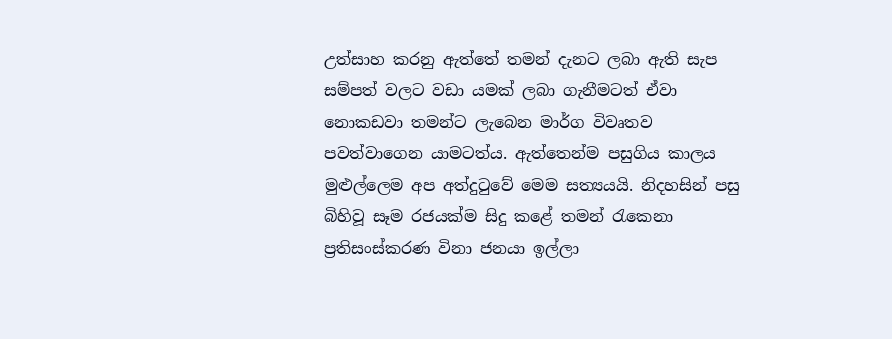උත්සාහ කරනු ඇත්තේ තමන් දැනට ලබා ඇති සැප සම්පත් වලට වඩා යමක් ලබා ගැනීමටත් ඒවා නොකඩවා තමන්ට ලැබෙන මාර්ග විවෘතව පවත්වාගෙන යාමටත්ය. ඇත්තෙන්ම පසුගිය කාලය මුළුල්ලෙම අප අත්දුටුවේ මෙම සත්‍යයයි. නිදහසින් පසු බිහිවූ සෑම රජයක්ම සිදු කළේ තමන් රැකෙනා ප්‍රතිසංස්කරණ විනා ජනයා ඉල්ලා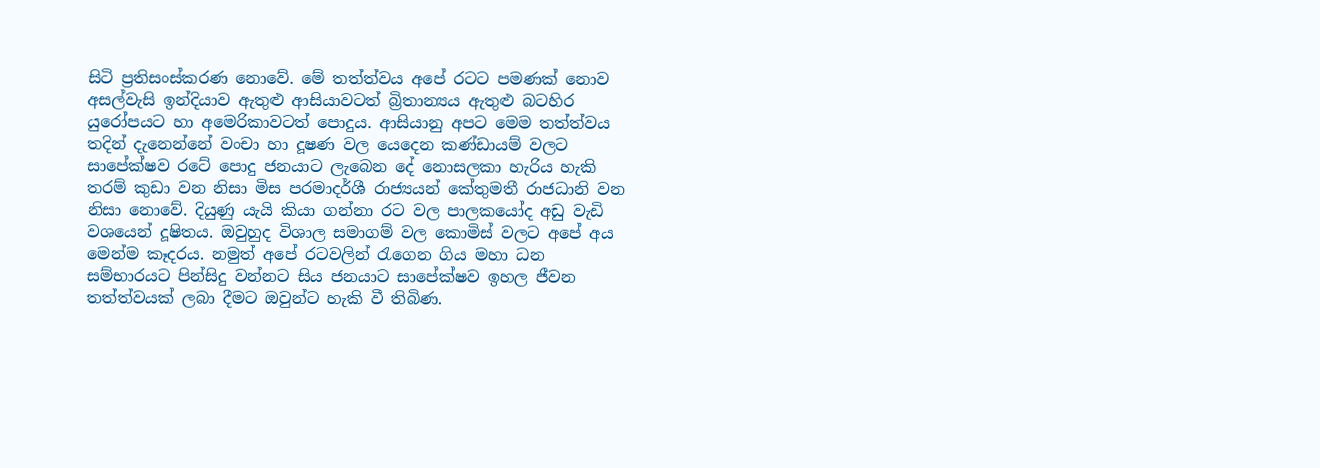සිටි ප්‍රතිසංස්කරණ නොවේ. මේ තත්ත්වය අපේ රටට පමණක් නොව අසල්වැසි ඉන්දියාව ඇතුළු ආසියාවටත් බ්‍රිතාන්‍යය ඇතුළු බටහිර යුරෝපයට හා අමෙරිකාවටත් පොදුය. ආසියානු අපට මෙම තත්ත්වය තදින් දැනෙන්නේ වංචා හා දූෂණ වල යෙදෙන කණ්ඩායම් වලට සාපේක්ෂව රටේ පොදු ජනයාට ලැබෙන දේ නොසලකා හැරිය හැකි තරම් කුඩා වන නිසා මිස පරමාදර්ශී රාජ්‍යයන් කේතුමතී රාජධානි වන නිසා නොවේ. දියුණු යැයි කියා ගන්නා රට වල පාලකයෝද අඩු වැඩි වශයෙන් දූෂිතය. ඔවුහුද විශාල සමාගම් වල කොමිස් වලට අපේ අය මෙන්ම කෑදරය. නමුත් අපේ රටවලින් රැගෙන ගිය මහා ධන සම්භාරයට පින්සිදු වන්නට සිය ජනයාට සාපේක්ෂව ඉහල ජීවන තත්ත්වයක් ලබා දීමට ඔවුන්ට හැකි වී තිබිණ.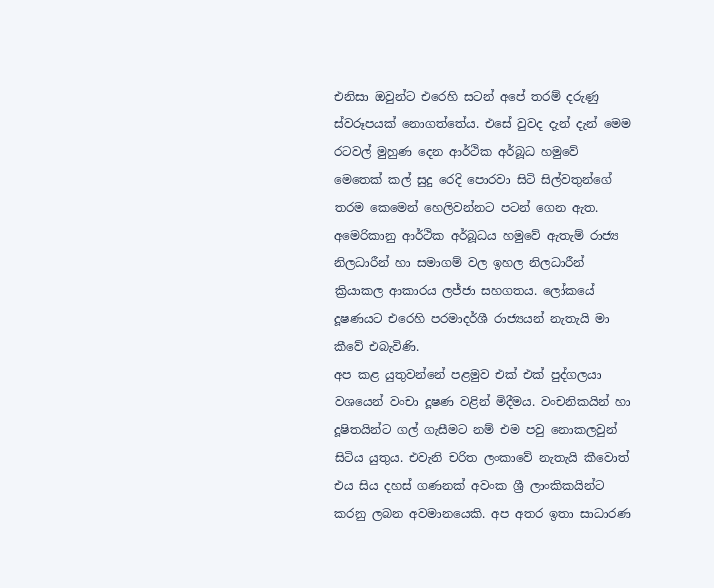එනිසා ඔවුන්ට එරෙහි සටන් අපේ තරම් දරුණු ස්වරූපයක් නොගත්තේය. එසේ වුවද දැන් දැන් මෙම රටවල් මුහුණ දෙන ආර්ථික අර්බූධ හමුවේ මෙතෙක් කල් සුදු රෙදි පොරවා සිටි සිල්වතුන්ගේ තරම කෙමෙන් හෙලිවන්නට පටන් ගෙන ඇත. අමෙරිකානු ආර්ථික අර්බූධය හමුවේ ඇතැම් රාජ්‍ය නිලධාරීන් හා සමාගම් වල ඉහල නිලධාරීන් ක්‍රියාකල ආකාරය ලජ්ජා සහගතය. ලෝකයේ දූෂණයට එරෙහි පරමාදර්ශී රාජ්‍යයන් නැතැයි මා කීවේ එබැවිණි.
අප කළ යුතුවන්නේ පළමුව එක් එක් පුද්ගලයා වශයෙන් වංචා දූෂණ වළින් මිදීමය. වංචනිකයින් හා දූෂිතයින්ට ගල් ගැසීමට නම් එම පවු නොකලවුන් සිටිය යුතුය. එවැනි චරිත ලංකාවේ නැතැයි කීවොත් එය සිය දහස් ගණනක් අවංක ශ්‍රී ලාංකිකයින්ට කරනු ලබන අවමානයෙකි. අප අතර ඉතා සාධාරණ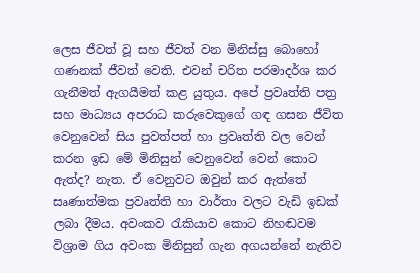ලෙස ජීවත් වූ සහ ජීවත් වන මිනිස්සු බොහෝ ගණනක් ජීවත් වෙති. එවන් චරිත පරමාදර්ශ කර ගැනීමත් ඇගයීමත් කළ යුතුය. අපේ ප්‍රවෘත්ති පත්‍ර සහ මාධ්‍යය අපරාධ කරුවෙකුගේ ගඳ ගසන ජීවිත වෙනුවෙන් සිය පුවත්පත් හා ප්‍රවෘත්ති වල වෙන් කරන ඉඩ මේ මිනිසුන් වෙනුවෙන් වෙන් කොට ඇත්ද? නැත. ඒ වෙනුවට ඔවුන් කර ඇත්තේ සෘණාත්මක ප්‍රවෘත්ති හා වාර්තා වලට වැඩි ඉඩක් ලබා දීමය. අවංකව රැකියාව කොට නිහඬවම විශ්‍රාම ගිය අවංක මිනිසුන් ගැන අගයන්නේ නැතිව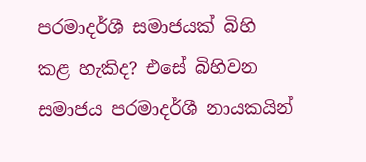පරමාදර්ශී සමාජයක් බිහි කළ හැකිද? එසේ බිහිවන සමාජය පරමාදර්ශී නායකයින්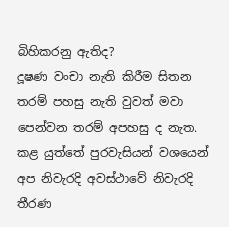බිහිකරනු ඇතිද?
දූෂණ වංචා නැති කිරීම සිතන තරම් පහසු නැති වුවත් මවා පෙන්වන තරම් අපහසු ද නැත. කළ යුත්තේ පුරවැසියන් වශයෙන් අප නිවැරදි අවස්ථාවේ නිවැරදි තීරණ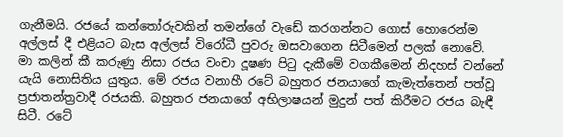ගැනීමයි. රජයේ කන්තෝරුවකින් තමන්ගේ වැඩේ කරගන්නට ගොස් හොරෙන්ම අල්ලස් දී එළියට බැස අල්ලස් විරෝධී පුවරු ඔසවාගෙන සිටීමෙන් පලක් නොවේ.
මා කලින් කී කරුණු නිසා රජය වංචා දූෂණ පිටු දැකීමේ වගකීමෙන් නිදහස් වන්නේ යැයි නොසිතිය යුතුය. මේ රජය වනාහී රටේ බහුතර ජනයාගේ කැමැත්තෙන් පත්වූ ප්‍රජාතන්ත්‍රවාදී රජයකි. බහුතර ජනයාගේ අභිලාෂයන් මුදුන් පත් කිරීමට රජය බැඳී සිටී. රටේ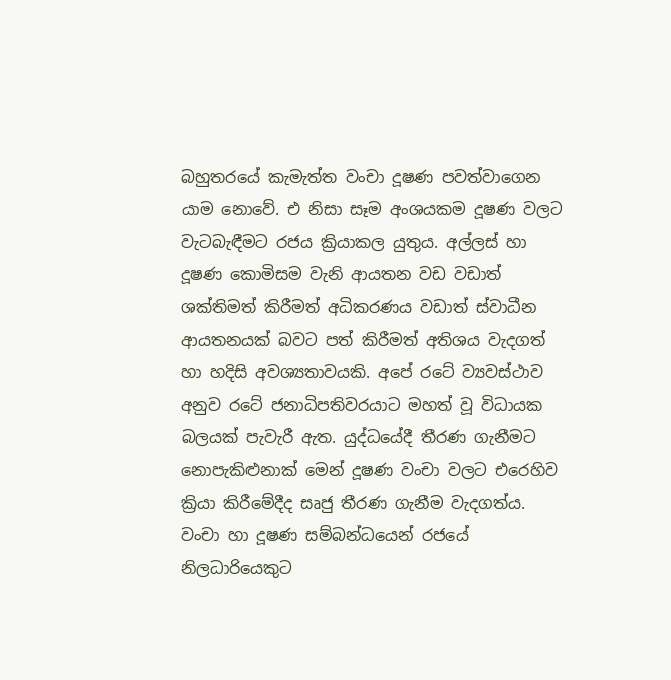බහුතරයේ කැමැත්ත වංචා දූෂණ පවත්වාගෙන යාම නොවේ. එ නිසා සෑම අංශයකම දූෂණ වලට වැටබැඳීමට රජය ක්‍රියාකල යුතුය. අල්ලස් හා දූෂණ කොමිසම වැනි ආයතන වඩ වඩාත් ශක්තිමත් කිරීමත් අධිකරණය වඩාත් ස්වාධීන ආයතනයක් බවට පත් කිරීමත් අතිශය වැදගත් හා හදිසි අවශ්‍යතාවයකි. අපේ රටේ ව්‍යවස්ථාව අනුව රටේ ජනාධිපතිවරයාට මහත් වූ විධායක බලයක් පැවැරී ඇත. යුද්ධයේදී තීරණ ගැනීමට නොපැකිළුනාක් මෙන් දූෂණ වංචා වලට එරෙහිව ක්‍රියා කිරීමේදීද සෘජු තීරණ ගැනීම වැදගත්ය. වංචා හා දූෂණ සම්බන්ධයෙන් රජයේ නිලධාරියෙකුට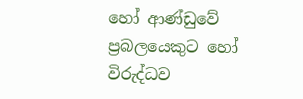හෝ ආණ්ඩුවේ ප්‍රබලයෙකුට හෝ විරුද්ධව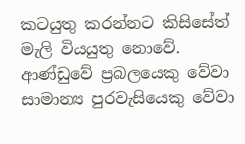කටයුතු කරන්නට කිසිසේත් මැලි වියයුතු නොවේ. ආණ්ඩුවේ ප්‍රබලයෙකු වේවා සාමාන්‍ය පුරවැසියෙකු වේවා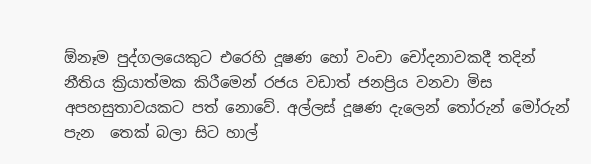ඕනෑම පුද්ගලයෙකුට එරෙහි දූෂණ හෝ වංචා චෝදනාවකදී තදින් නීතිය ක්‍රියාත්මක කිරීමෙන් රජය වඩාත් ජනප්‍රිය වනවා මිස අපහසුතාවයකට පත් නොවේ. අල්ලස් දූෂණ දැලෙන් තෝරුන් මෝරුන් පැන  තෙක් බලා සිට හාල්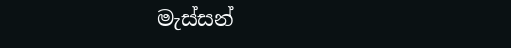මැස්සන්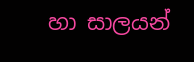හා සාලයන්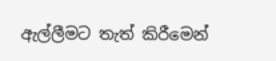ඇල්ලීමට තැත් කිරීමෙන්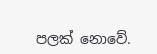පලක් නොවේ.